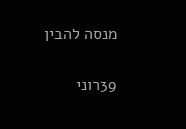מנסה להבין

39רוני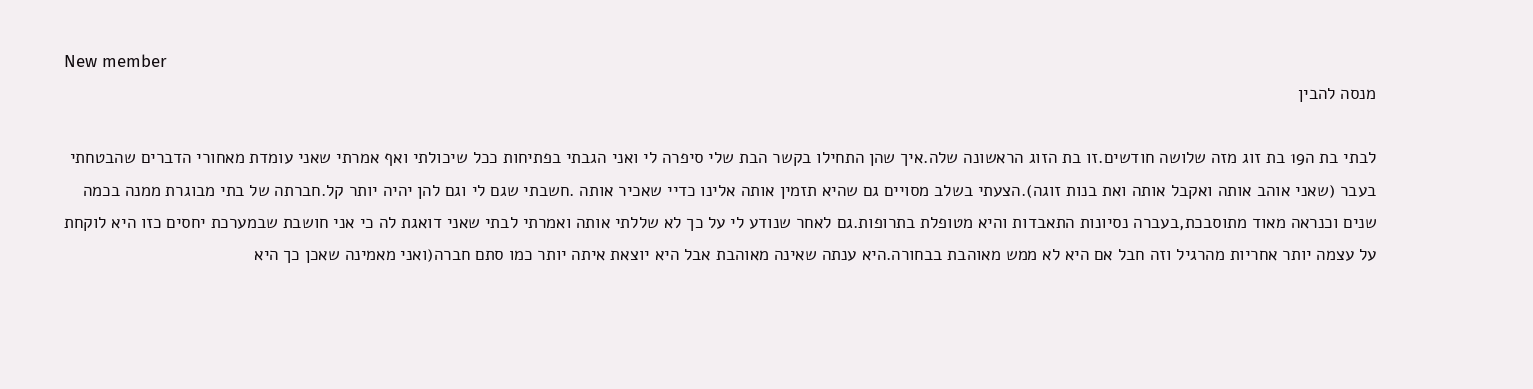New member
מנסה להבין

לבתי בת ה19 בת זוג מזה שלושה חודשים.זו בת הזוג הראשונה שלה.איך שהן התחילו בקשר הבת שלי סיפרה לי ואני הגבתי בפתיחות ככל שיכולתי ואף אמרתי שאני עומדת מאחורי הדברים שהבטחתי בעבר (שאני אוהב אותה ואקבל אותה ואת בנות זוגה).הצעתי בשלב מסויים גם שהיא תזמין אותה אלינו כדיי שאכיר אותה .חשבתי שגם לי וגם להן יהיה יותר קל.חברתה של בתי מבוגרת ממנה בכמה שנים וכנראה מאוד מתוסבכת,בעברה נסיונות התאבדות והיא מטופלת בתרופות.גם לאחר שנודע לי על כך לא שללתי אותה ואמרתי לבתי שאני דואגת לה כי אני חושבת שבמערכת יחסים כזו היא לוקחת על עצמה יותר אחריות מהרגיל וזה חבל אם היא לא ממש מאוהבת בבחורה.היא ענתה שאינה מאוהבת אבל היא יוצאת איתה יותר כמו סתם חברה(ואני מאמינה שאכן כך היא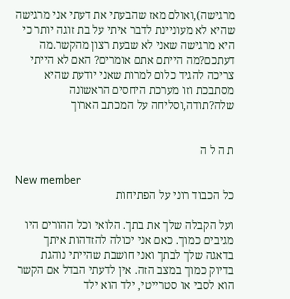מרגישה),ואולם מאז שהבעתי את דעתי אני מרגישה שהיא לא מעוניינת לדבר איתי על בת זוגה יותר כי היא מרגישה שאני לא שבעת רצון מהקשר.מה דעתכם?מה הייתם אתם אומרים? האם לא הייתי צריכה להגיד כלום למרות שאני יודעת שהיא מסתבכת וזו מערכת היחסים הראשונה שלה?תודה,וסליחה על המכתב הארוך


ת ה ל ה

New member
כל הכבוד רוני על הפתיחות

ועל הקבלה שלך את בתך. הלואי וכל ההורים היו מגיבים כמוך. כאם אני יכולה להזדהות איתך בדאגה שלך לבתך ואני חושבת שהייתי נוהגת בדיוק כמוך במצב הזה. אין לדעתי הבדל אם הקשר הוא לסבי או סטרייטי, ילד הוא ילד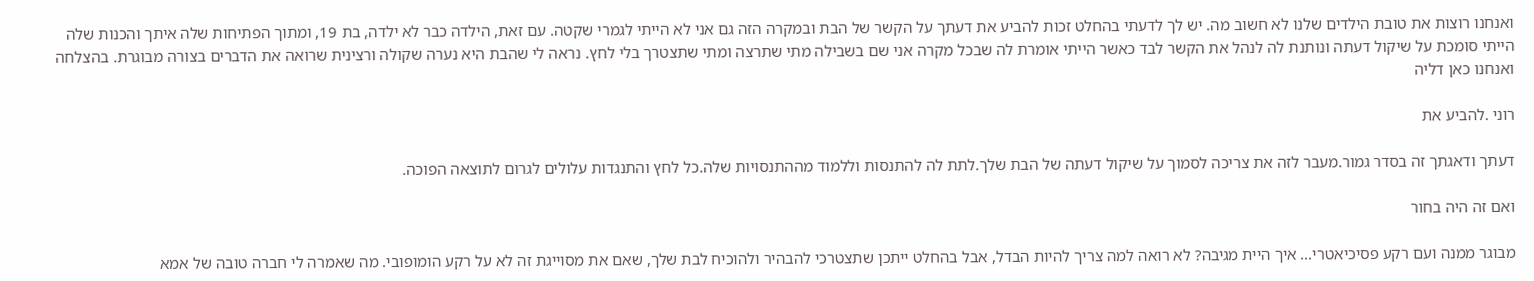ואנחנו רוצות את טובת הילדים שלנו לא חשוב מה. יש לך לדעתי בהחלט זכות להביע את דעתך על הקשר של הבת ובמקרה הזה גם אני לא הייתי לגמרי שקטה. עם זאת, הילדה כבר לא ילדה, בת 19, ומתוך הפתיחות שלה איתך והכנות שלה הייתי סומכת על שיקול דעתה ונותנת לה לנהל את הקשר לבד כאשר הייתי אומרת לה שבכל מקרה אני שם בשבילה מתי שתרצה ומתי שתצטרך בלי לחץ. נראה לי שהבת היא נערה שקולה ורצינית שרואה את הדברים בצורה מבוגרת. בהצלחה ואנחנו כאן דליה

רוני .להביע את

דעתך ודאגתך זה בסדר גמור.מעבר לזה את צריכה לסמוך על שיקול דעתה של הבת שלך.לתת לה להתנסות וללמוד מההתנסויות שלה.כל לחץ והתנגדות עלולים לגרום לתוצאה הפוכה.

ואם זה היה בחור

מבוגר ממנה ועם רקע פסיכיאטרי... איך היית מגיבה? לא רואה למה צריך להיות הבדל, אבל בהחלט ייתכן שתצטרכי להבהיר ולהוכיח לבת שלך, שאם את מסוייגת זה לא על רקע הומופובי. מה שאמרה לי חברה טובה של אמא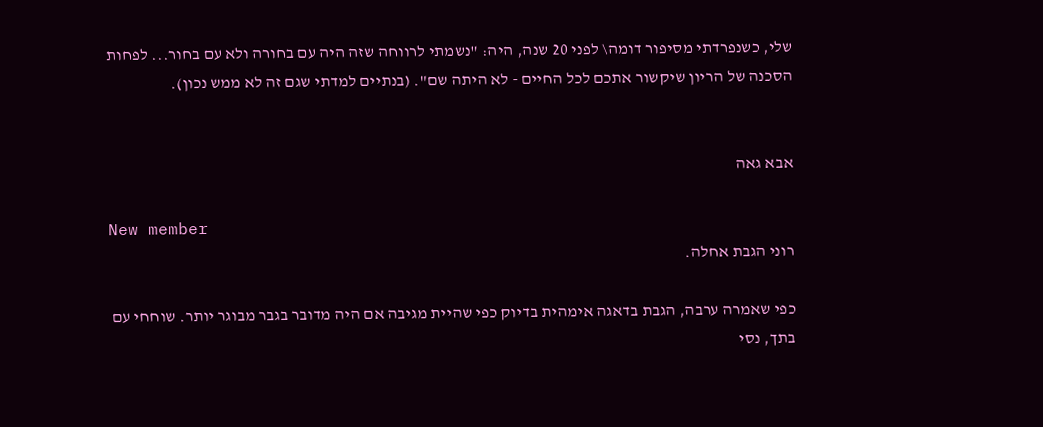שלי, כשנפרדתי מסיפור דומה\ לפני 20 שנה, היה: "נשמתי לרווחה שזה היה עם בחורה ולא עם בחור... לפחות הסכנה של הריון שיקשור אתכם לכל החיים - לא היתה שם". (בנתיים למדתי שגם זה לא ממש נכון).


אבא גאה

New member
רוני הגבת אחלה.

כפי שאמרה ערבה, הגבת בדאגה אימהית בדיוק כפי שהיית מגיבה אם היה מדובר בגבר מבוגר יותר. שוחחי עם בתך, נסי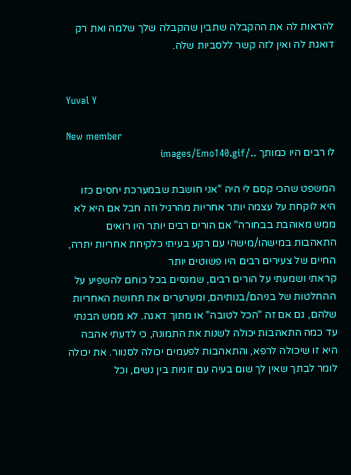להראות לה את ההקבלה שתבין שהקבלה שלך שלמה ואת רק דואגת לה ואין לזה קשר ללסביות שלה.


Yuval Y

New member
לו רבים היו כמותך ../images/Emo140.gif

המשפט שהכי קסם לי היה "אני חושבת שבמערכת יחסים כזו היא לוקחת על עצמה יותר אחריות מהרגיל וזה חבל אם היא לא ממש מאוהבת בבחורה" אם הורים רבים יותר היו רואים התאהבות במישהו/מישהי עם רקע בעיתי כלקיחת אחריות יתרה, החיים של צעירים רבים היו פשוטים יותר
קראתי ושמעתי על הורים רבים, שמנסים בכל כוחם להשפיע על ההחלטות של בניהם/בנותיהם, ומערערים את תחושת האחריות שלהם, גם אם זה "הכל לטובה" או מתוך דאגה. לא ממש הבנתי עד כמה התאהבות יכולה לשנות את התמונה, כי לדעתי אהבה היא זו שיכולה לרפא, והתאהבות לפעמים יכולה לסנוור. את יכולה לומר לבתך שאין לך שום בעיה עם זוגיות בין נשים, וכל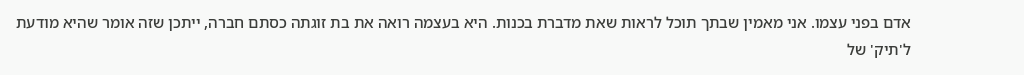אדם בפני עצמו. אני מאמין שבתך תוכל לראות שאת מדברת בכנות. היא בעצמה רואה את בת זוגתה כסתם חברה, ייתכן שזה אומר שהיא מודעת ל'תיק' של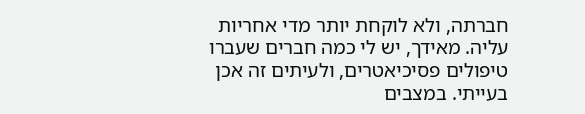חברתה, ולא לוקחת יותר מדי אחריות עליה. מאידך, יש לי כמה חברים שעברו טיפולים פסיכיאטרים, ולעיתים זה אכן בעייתי. במצבים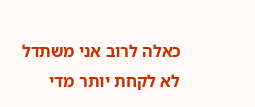כאלה לרוב אני משתדל לא לקחת יותר מדי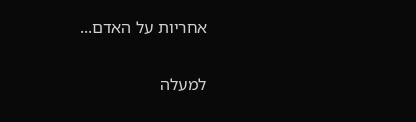אחריות על האדם...

למעלה